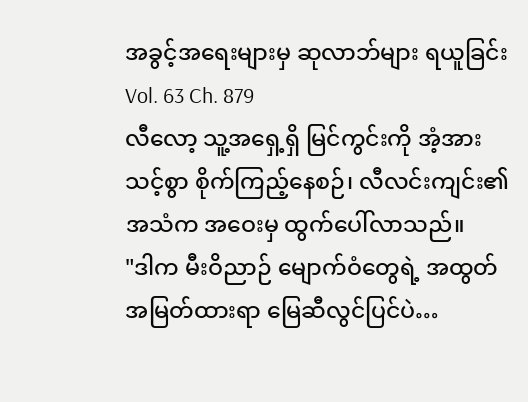အခွင့်အရေးများမှ ဆုလာဘ်များ ရယူခြင်း
Vol. 63 Ch. 879
လီလော့ သူ့အရှေ့ရှိ မြင်ကွင်းကို အံ့အားသင့်စွာ စိုက်ကြည့်နေစဉ်၊ လီလင်းကျင်း၏ အသံက အဝေးမှ ထွက်ပေါ်လာသည်။
"ဒါက မီးဝိညာဉ် မျောက်ဝံတွေရဲ့ အထွတ်အမြတ်ထားရာ မြေဆီလွင်ပြင်ပဲ…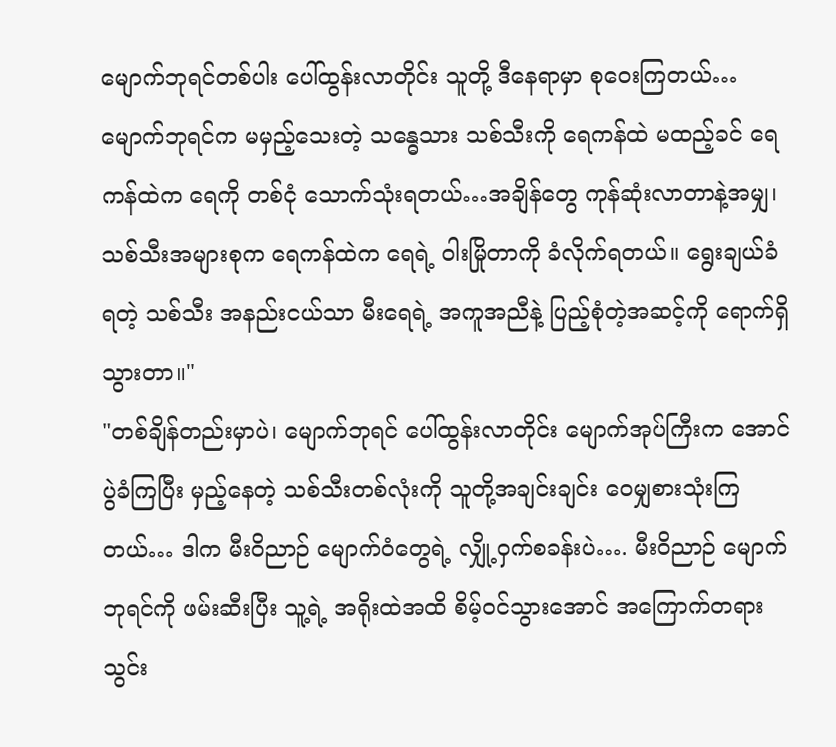မျောက်ဘုရင်တစ်ပါး ပေါ်ထွန်းလာတိုင်း သူတို့ ဒီနေရာမှာ စုဝေးကြတယ်… မျောက်ဘုရင်က မမှည့်သေးတဲ့ သန္ဓေသား သစ်သီးကို ရေကန်ထဲ မထည့်ခင် ရေကန်ထဲက ရေကို တစ်ငုံ သောက်သုံးရတယ်…အချိန်တွေ ကုန်ဆုံးလာတာနဲ့အမျှ၊ သစ်သီးအများစုက ရေကန်ထဲက ရေရဲ့ ဝါးမြိုတာကို ခံလိုက်ရတယ်။ ရွေးချယ်ခံရတဲ့ သစ်သီး အနည်းငယ်သာ မီးရေရဲ့ အကူအညီနဲ့ ပြည့်စုံတဲ့အဆင့်ကို ရောက်ရှိသွားတာ။"
"တစ်ချိန်တည်းမှာပဲ၊ မျောက်ဘုရင် ပေါ်ထွန်းလာတိုင်း မျောက်အုပ်ကြီးက အောင်ပွဲခံကြပြီး မှည့်နေတဲ့ သစ်သီးတစ်လုံးကို သူတို့အချင်းချင်း ဝေမျှစားသုံးကြတယ်… ဒါက မီးဝိညာဉ် မျောက်ဝံတွေရဲ့ လျှို့ဝှက်စခန်းပဲ…. မီးဝိညာဉ် မျောက်ဘုရင်ကို ဖမ်းဆီးပြီး သူ့ရဲ့ အရိုးထဲအထိ စိမ့်ဝင်သွားအောင် အကြောက်တရား သွင်း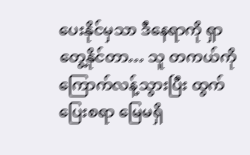ပေးနိုင်မှသာ ဒီနေရာကို ရှာတွေ့နိုင်တာ… သူ တကယ်ကို ကြောက်လန့်သွားပြီး ထွက်ပြေးစရာ မြေမရှိ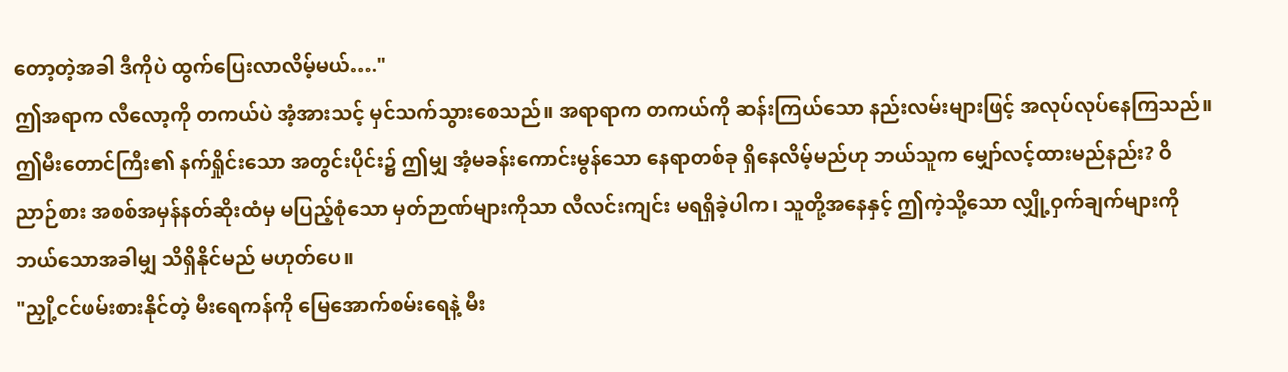တော့တဲ့အခါ ဒီကိုပဲ ထွက်ပြေးလာလိမ့်မယ်…."
ဤအရာက လီလော့ကို တကယ်ပဲ အံ့အားသင့် မှင်သက်သွားစေသည်။ အရာရာက တကယ်ကို ဆန်းကြယ်သော နည်းလမ်းများဖြင့် အလုပ်လုပ်နေကြသည်။ ဤမီးတောင်ကြီး၏ နက်ရှိုင်းသော အတွင်းပိုင်း၌ ဤမျှ အံ့မခန်းကောင်းမွန်သော နေရာတစ်ခု ရှိနေလိမ့်မည်ဟု ဘယ်သူက မျှော်လင့်ထားမည်နည်း? ဝိညာဉ်စား အစစ်အမှန်နတ်ဆိုးထံမှ မပြည့်စုံသော မှတ်ဉာဏ်များကိုသာ လီလင်းကျင်း မရရှိခဲ့ပါက၊ သူတို့အနေနှင့် ဤကဲ့သို့သော လျှို့ဝှက်ချက်များကို ဘယ်သောအခါမျှ သိရှိနိုင်မည် မဟုတ်ပေ။
"ညှို့ငင်ဖမ်းစားနိုင်တဲ့ မီးရေကန်ကို မြေအောက်စမ်းရေနဲ့ မီး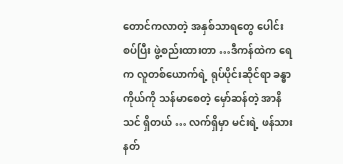တောင်ကလာတဲ့ အနှစ်သာရတွေ ပေါင်းစပ်ပြီး ဖွဲ့စည်းထားတာ …ဒီကန်ထဲက ရေက လူတစ်ယောက်ရဲ့ ရုပ်ပိုင်းဆိုင်ရာ ခန္ဓာကိုယ်ကို သန်မာစေတဲ့ မှော်ဆန်တဲ့ အာနိသင် ရှိတယ် … လက်ရှိမှာ မင်းရဲ့ ဖန်သားနတ်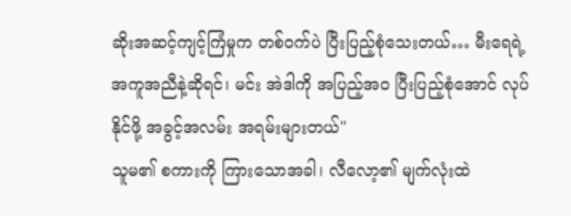ဆိုးအဆင့်ကျင့်ကြံမှုက တစ်ဝက်ပဲ ပြီးပြည့်စုံသေးတယ်… မီးရေရဲ့ အကူအညီနဲ့ဆိုရင်၊ မင်း အဲဒါကို အပြည့်အဝ ပြီးပြည့်စုံအောင် လုပ်နိုင်ဖို့ အခွင့်အလမ်း အရမ်းများတယ်"
သူမ၏ စကားကို ကြားသောအခါ၊ လီလော့၏ မျက်လုံးထဲ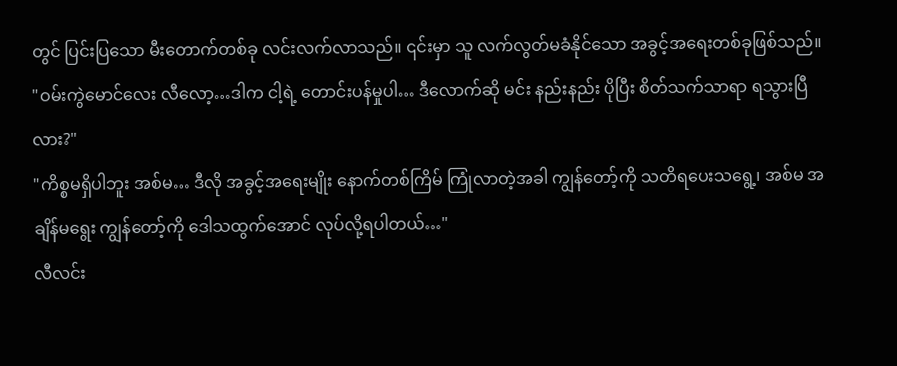တွင် ပြင်းပြသော မီးတောက်တစ်ခု လင်းလက်လာသည်။ ၎င်းမှာ သူ လက်လွတ်မခံနိုင်သော အခွင့်အရေးတစ်ခုဖြစ်သည်။
"ဝမ်းကွဲမောင်လေး လီလော့…ဒါက ငါ့ရဲ့ တောင်းပန်မှုပါ… ဒီလောက်ဆို မင်း နည်းနည်း ပိုပြီး စိတ်သက်သာရာ ရသွားပြီလား?"
"ကိစ္စမရှိပါဘူး အစ်မ… ဒီလို အခွင့်အရေးမျိုး နောက်တစ်ကြိမ် ကြုံလာတဲ့အခါ ကျွန်တော့်ကို သတိရပေးသရွေ့၊ အစ်မ အချိန်မရွေး ကျွန်တော့်ကို ဒေါသထွက်အောင် လုပ်လို့ရပါတယ်…"
လီလင်း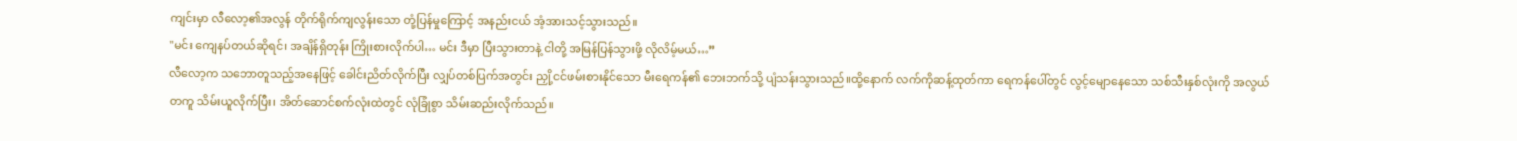ကျင်းမှာ လီလော့၏အလွန် တိုက်ရိုက်ကျလွန်းသော တုံ့ပြန်မှုကြောင့် အနည်းငယ် အံ့အားသင့်သွားသည်။
"မင်း ကျေနပ်တယ်ဆိုရင်၊ အချိန်ရှိတုန်း ကြိုးစားလိုက်ပါ… မင်း ဒီမှာ ပြီးသွားတာနဲ့ ငါတို့ အမြန်ပြန်သွားဖို့ လိုလိမ့်မယ်…”
လီလော့က သဘောတူသည့်အနေဖြင့် ခေါင်းညိတ်လိုက်ပြီး လျှပ်တစ်ပြက်အတွင်း ညှို့ငင်ဖမ်းစားနိုင်သော မီးရေကန်၏ ဘေးဘက်သို့ ပျံသန်းသွားသည်။ထို့နောက် လက်ကိုဆန့်ထုတ်ကာ ရေကန်ပေါ်တွင် လွင့်မျောနေသော သစ်သီးနှစ်လုံးကို အလွယ်တကူ သိမ်းယူလိုက်ပြီး၊ အိတ်ဆောင်စက်လုံးထဲတွင် လုံခြုံစွာ သိမ်းဆည်းလိုက်သည်။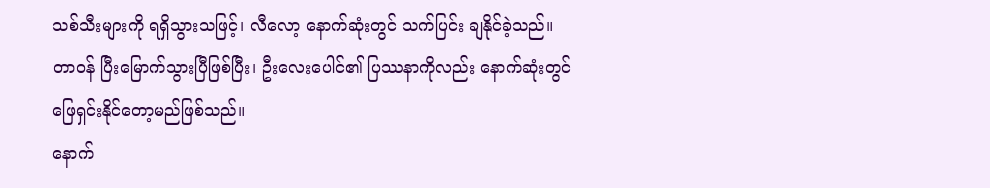သစ်သီးများကို ရရှိသွားသဖြင့်၊ လီလော့ နောက်ဆုံးတွင် သက်ပြင်း ချနိုင်ခဲ့သည်။ တာဝန် ပြီးမြောက်သွားပြီဖြစ်ပြီး၊ ဦးလေးပေါင်၏ ပြဿနာကိုလည်း နောက်ဆုံးတွင် ဖြေရှင်းနိုင်တော့မည်ဖြစ်သည်။
နောက်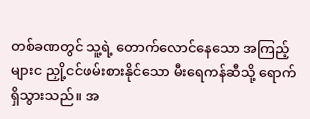တစ်ခဏတွင် သူ့ရဲ့ တောက်လောင်နေသော အကြည့်များင ညှို့ငင်ဖမ်းစားနိုင်သော မီးရေကန်ဆီသို့ ရောက်ရှိသွားသည်။ အ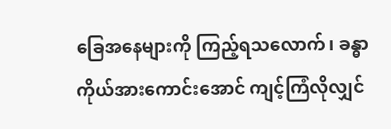ခြေအနေများကို ကြည့်ရသလောက်၊ ခန္ဓာကိုယ်အားကောင်းအောင် ကျင့်ကြံလိုလျှင်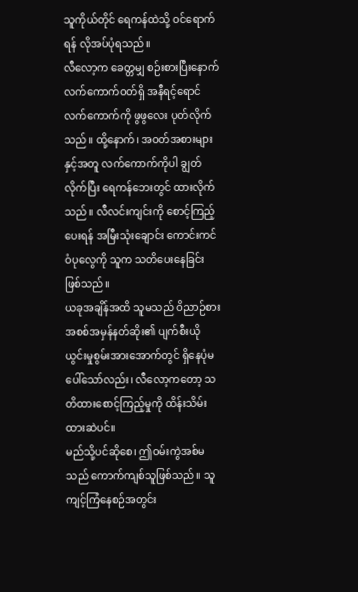သူကိုယ်တိုင် ရေကန်ထဲသို့ ဝင်ရောက်ရန် လိုအပ်ပုံရသည်။
လီလော့က ခေတ္တမျှ စဉ်းစားပြီးနောက် လက်ကောက်ဝတ်ရှိ အနီရင့်ရောင် လက်ကောက်ကို ဖွဖွလေး ပုတ်လိုက်သည်။ ထို့နောက်၊ အဝတ်အစားများနှင့်အတူ လက်ကောက်ကိုပါ ချွတ်လိုက်ပြီး ရေကန်ဘေးတွင် ထားလိုက်သည်။ လီလင်းကျင်းကို စောင့်ကြည့်ပေးရန် အမြီးသုံးချောင်း ကောင်းကင်ဝံပုလွေကို သူက သတိပေးနေခြင်းဖြစ်သည်။
ယခုအချိန်အထိ သူမသည် ဝိညာဉ်စား အစစ်အမှန်နတ်ဆိုး၏ ပျက်စီးယိုယွင်းမှုစွမ်းအားအောက်တွင် ရှိနေပုံမပေါ်သော်လည်း၊ လီလော့ကတော့ သတိထားစောင့်ကြည့်မှုကို ထိန်းသိမ်းထားဆဲပင်။
မည်သို့ပင်ဆိုစေ၊ ဤဝမ်းကွဲအစ်မသည် ကောက်ကျစ်သူဖြစ်သည်။ သူ ကျင့်ကြံနေစဉ်အတွင်း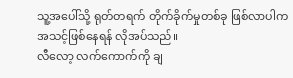သူ့အပေါ်သို့ ရုတ်တရက် တိုက်ခိုက်မှုတစ်ခု ဖြစ်လာပါက အသင့်ဖြစ်နေရန် လိုအပ်သည်။
လီလော့ လက်ကောက်ကို ချ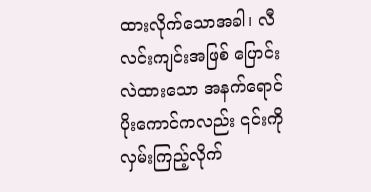ထားလိုက်သောအခါ၊ လီလင်းကျင်းအဖြစ် ပြောင်းလဲထားသော အနက်ရောင်ပိုးကောင်ကလည်း ၎င်းကို လှမ်းကြည့်လိုက်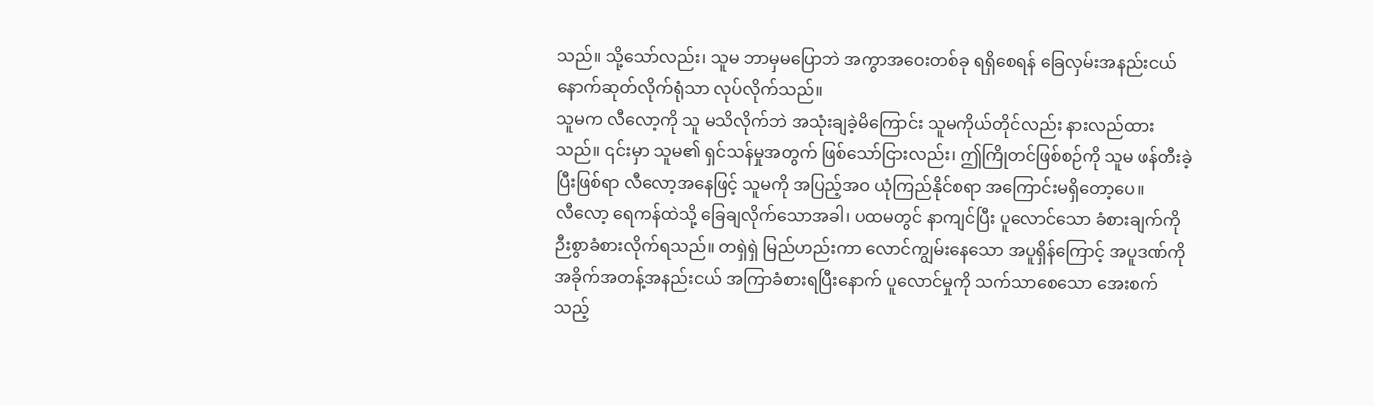သည်။ သို့သော်လည်း၊ သူမ ဘာမှမပြောဘဲ အကွာအဝေးတစ်ခု ရရှိစေရန် ခြေလှမ်းအနည်းငယ် နောက်ဆုတ်လိုက်ရုံသာ လုပ်လိုက်သည်။
သူမက လီလော့ကို သူ မသိလိုက်ဘဲ အသုံးချခဲ့မိကြောင်း သူမကိုယ်တိုင်လည်း နားလည်ထားသည်။ ၎င်းမှာ သူမ၏ ရှင်သန်မှုအတွက် ဖြစ်သော်ငြားလည်း၊ ဤကြိုတင်ဖြစ်စဉ်ကို သူမ ဖန်တီးခဲ့ပြီးဖြစ်ရာ လီလော့အနေဖြင့် သူမကို အပြည့်အဝ ယုံကြည်နိုင်စရာ အကြောင်းမရှိတော့ပေ။
လီလော့ ရေကန်ထဲသို့ ခြေချလိုက်သောအခါ၊ ပထမတွင် နာကျင်ပြီး ပူလောင်သော ခံစားချက်ကိုဉီးစွာခံစားလိုက်ရသည်။ တရှဲရှဲ မြည်ဟည်းကာ လောင်ကျွမ်းနေသော အပူရှိန်ကြောင့် အပူဒဏ်ကို အခိုက်အတန့်အနည်းငယ် အကြာခံစားရပြီးနောက် ပူလောင်မှုကို သက်သာစေသော အေးစက်သည့်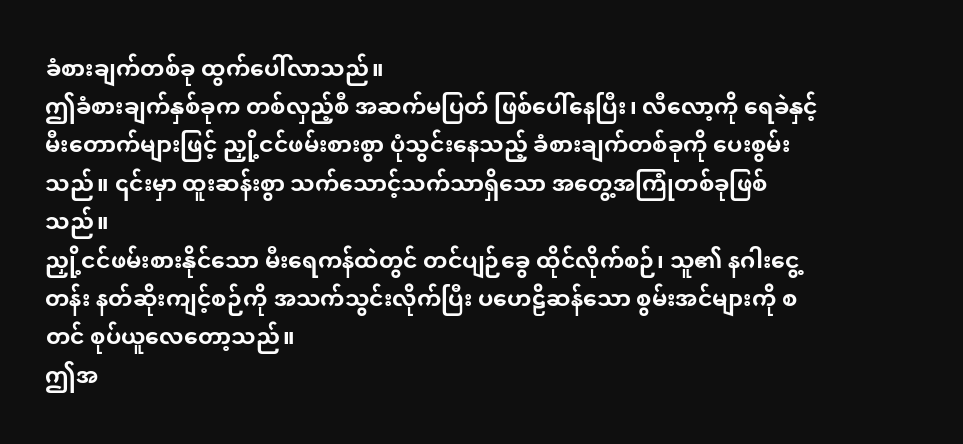ခံစားချက်တစ်ခု ထွက်ပေါ်လာသည်။
ဤခံစားချက်နှစ်ခုက တစ်လှည့်စီ အဆက်မပြတ် ဖြစ်ပေါ်နေပြီး၊ လီလော့ကို ရေခဲနှင့် မီးတောက်များဖြင့် ညှို့ငင်ဖမ်းစားစွာ ပုံသွင်းနေသည့် ခံစားချက်တစ်ခုကို ပေးစွမ်းသည်။ ၎င်းမှာ ထူးဆန်းစွာ သက်သောင့်သက်သာရှိသော အတွေ့အကြုံတစ်ခုဖြစ်သည်။
ညှို့ငင်ဖမ်းစားနိုင်သော မီးရေကန်ထဲတွင် တင်ပျဉ်ခွေ ထိုင်လိုက်စဉ်၊ သူ၏ နဂါးငွေ့တန်း နတ်ဆိုးကျင့်စဉ်ကို အသက်သွင်းလိုက်ပြီး ပဟေဠိဆန်သော စွမ်းအင်များကို စတင် စုပ်ယူလေတော့သည်။
ဤအ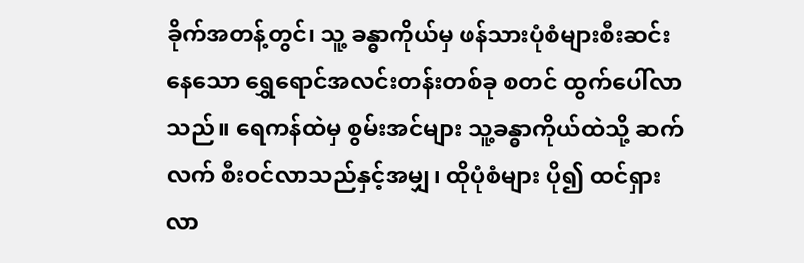ခိုက်အတန့်တွင်၊ သူ့ ခန္ဓာကိုယ်မှ ဖန်သားပုံစံများစီးဆင်းနေသော ရွှေရောင်အလင်းတန်းတစ်ခု စတင် ထွက်ပေါ်လာသည်။ ရေကန်ထဲမှ စွမ်းအင်များ သူ့ခန္ဓာကိုယ်ထဲသို့ ဆက်လက် စီးဝင်လာသည်နှင့်အမျှ၊ ထိုပုံစံများ ပို၍ ထင်ရှားလာ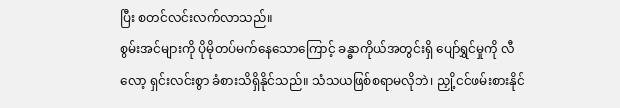ပြီး စတင်လင်းလက်လာသည်။
စွမ်းအင်များကို ပိုမိုတပ်မက်နေသောကြောင့် ခန္ဓာကိုယ်အတွင်းရှိ ပျော်ရွှင်မှုကို လီလော့ ရှင်းလင်းစွာ ခံစားသိရှိနိုင်သည်။ သံသယဖြစ်စရာမလိုဘဲ၊ ညှို့ငင်ဖမ်းစားနိုင်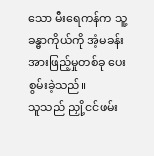သော မီးရေကန်က သူ့ခန္ဓာကိုယ်ကို အံ့မခန်း အားဖြည့်မှုတစ်ခု ပေးစွမ်းခဲ့သည်။
သူသည် ညှို့ငင်ဖမ်း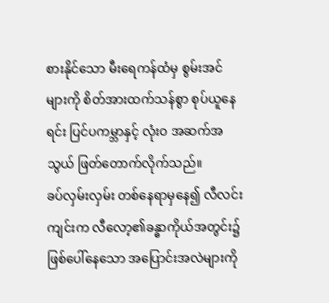စားနိုင်သော မီးရေကန်ထံမှ စွမ်းအင်များကို စိတ်အားထက်သန်စွာ စုပ်ယူနေရင်း ပြင်ပကမ္ဘာနှင့် လုံးဝ အဆက်အသွယ် ဖြတ်တောက်လိုက်သည်။
ခပ်လှမ်းလှမ်း တစ်နေရာမှနေ၍ လီလင်းကျင်းက လီလော့၏ခန္ဓာကိုယ်အတွင်း၌ ဖြစ်ပေါ်နေသော အပြောင်းအလဲများကို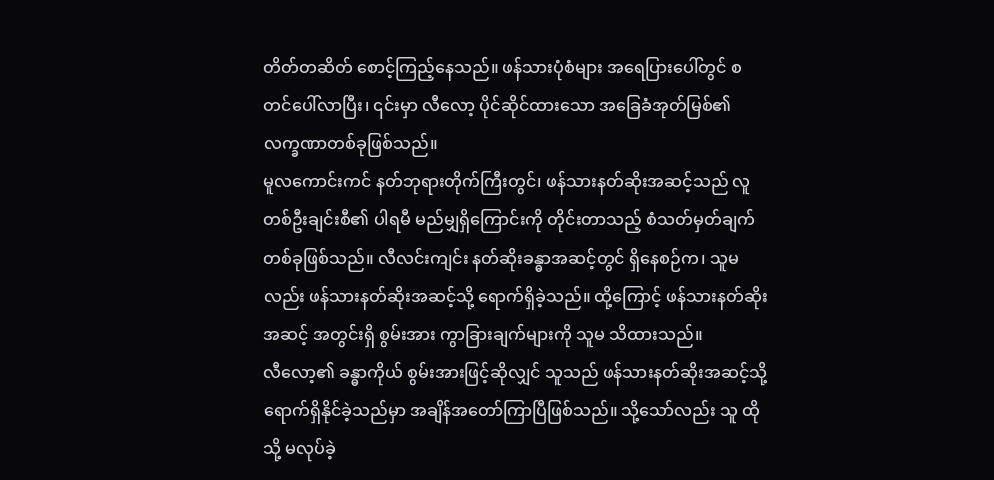တိတ်တဆိတ် စောင့်ကြည့်နေသည်။ ဖန်သားပုံစံများ အရေပြားပေါ်တွင် စတင်ပေါ်လာပြီး၊ ၎င်းမှာ လီလော့ ပိုင်ဆိုင်ထားသော အခြေခံအုတ်မြစ်၏ လက္ခဏာတစ်ခုဖြစ်သည်။
မူလကောင်းကင် နတ်ဘုရားတိုက်ကြီးတွင်၊ ဖန်သားနတ်ဆိုးအဆင့်သည် လူတစ်ဦးချင်းစီ၏ ပါရမီ မည်မျှရှိကြောင်းကို တိုင်းတာသည့် စံသတ်မှတ်ချက်တစ်ခုဖြစ်သည်။ လီလင်းကျင်း နတ်ဆိုးခန္ဓာအဆင့်တွင် ရှိနေစဉ်က၊ သူမလည်း ဖန်သားနတ်ဆိုးအဆင့်သို့ ရောက်ရှိခဲ့သည်။ ထို့ကြောင့် ဖန်သားနတ်ဆိုးအဆင့် အတွင်းရှိ စွမ်းအား ကွာခြားချက်များကို သူမ သိထားသည်။
လီလော့၏ ခန္ဓာကိုယ် စွမ်းအားဖြင့်ဆိုလျှင် သူသည် ဖန်သားနတ်ဆိုးအဆင့်သို့ ရောက်ရှိနိုင်ခဲ့သည်မှာ အချိန်အတော်ကြာပြီဖြစ်သည်။ သို့သော်လည်း သူ ထိုသို့ မလုပ်ခဲ့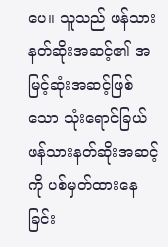ပေ။ သူသည် ဖန်သားနတ်ဆိုးအဆင့်၏ အမြင့်ဆုံးအဆင့်ဖြစ်သော သုံးရောင်ခြယ် ဖန်သားနတ်ဆိုးအဆင့် ကို ပစ်မှတ်ထားနေခြင်း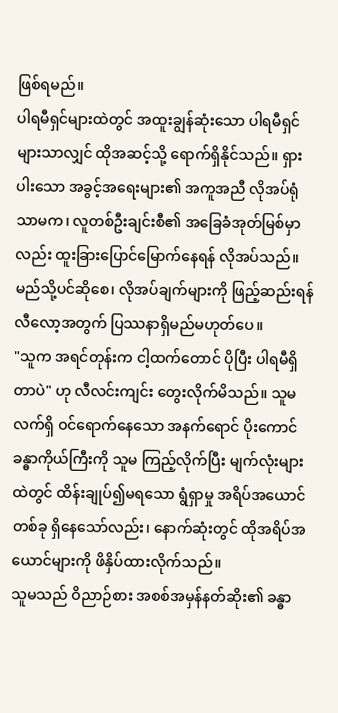ဖြစ်ရမည်။
ပါရမီရှင်များထဲတွင် အထူးချွန်ဆုံးသော ပါရမီရှင်များသာလျှင် ထိုအဆင့်သို့ ရောက်ရှိနိုင်သည်။ ရှားပါးသော အခွင့်အရေးများ၏ အကူအညီ လိုအပ်ရုံသာမက၊ လူတစ်ဦးချင်းစီ၏ အခြေခံအုတ်မြစ်မှာလည်း ထူးခြားပြောင်မြောက်နေရန် လိုအပ်သည်။
မည်သို့ပင်ဆိုစေ၊ လိုအပ်ချက်များကို ဖြည့်ဆည်းရန် လီလော့အတွက် ပြဿနာရှိမည်မဟုတ်ပေ။
"သူက အရင်တုန်းက ငါ့ထက်တောင် ပိုပြီး ပါရမီရှိတာပဲ" ဟု လီလင်းကျင်း တွေးလိုက်မိသည်။ သူမ လက်ရှိ ဝင်ရောက်နေသော အနက်ရောင် ပိုးကောင်ခန္ဓာကိုယ်ကြီးကို သူမ ကြည့်လိုက်ပြီး မျက်လုံးများထဲတွင် ထိန်းချုပ်၍မရသော ရွံရှာမှု အရိပ်အယောင်တစ်ခု ရှိနေသော်လည်း၊ နောက်ဆုံးတွင် ထိုအရိပ်အယောင်များကို ဖိနှိပ်ထားလိုက်သည်။
သူမသည် ဝိညာဉ်စား အစစ်အမှန်နတ်ဆိုး၏ ခန္ဓာ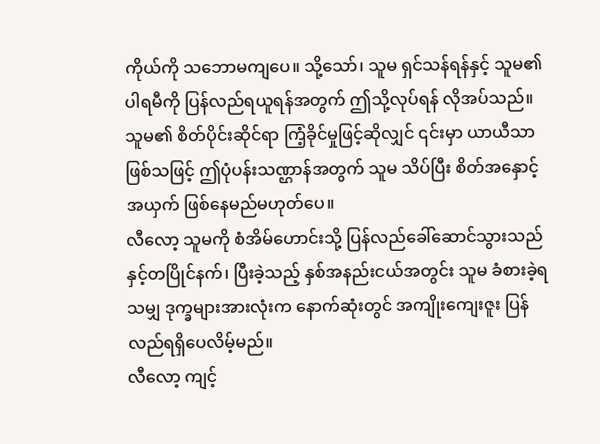ကိုယ်ကို သဘောမကျပေ။ သို့သော်၊ သူမ ရှင်သန်ရန်နှင့် သူမ၏ ပါရမီကို ပြန်လည်ရယူရန်အတွက် ဤသို့လုပ်ရန် လိုအပ်သည်။ သူမ၏ စိတ်ပိုင်းဆိုင်ရာ ကြံ့ခိုင်မှုဖြင့်ဆိုလျှင် ၎င်းမှာ ယာယီသာဖြစ်သဖြင့် ဤပုံပန်းသဏ္ဌာန်အတွက် သူမ သိပ်ပြီး စိတ်အနှောင့်အယှက် ဖြစ်နေမည်မဟုတ်ပေ။
လီလော့ သူမကို စံအိမ်ဟောင်းသို့ ပြန်လည်ခေါ်ဆောင်သွားသည်နှင့်တပြိုင်နက်၊ ပြီးခဲ့သည့် နှစ်အနည်းငယ်အတွင်း သူမ ခံစားခဲ့ရသမျှ ဒုက္ခများအားလုံးက နောက်ဆုံးတွင် အကျိုးကျေးဇူး ပြန်လည်ရရှိပေလိမ့်မည်။
လီလော့ ကျင့်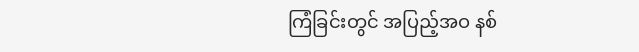ကြံခြင်းတွင် အပြည့်အဝ နစ်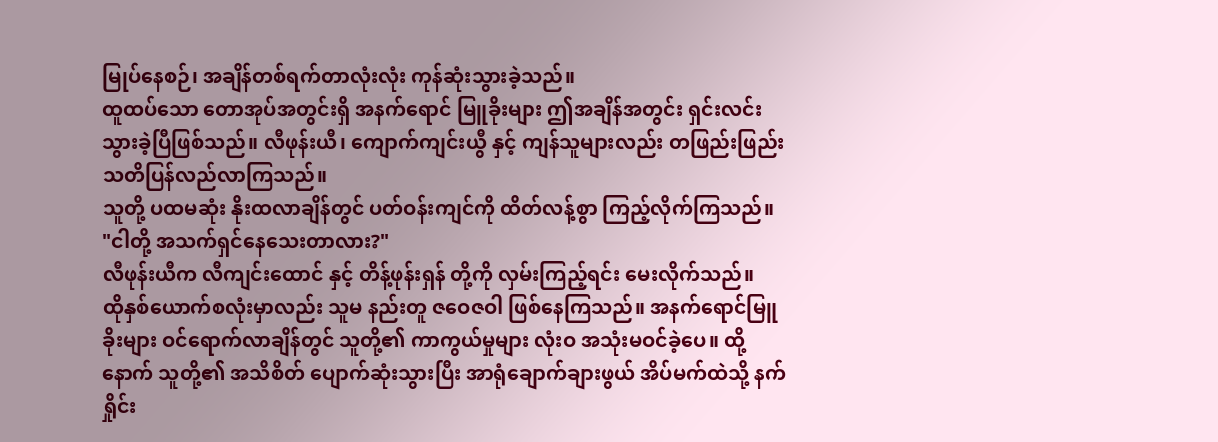မြုပ်နေစဉ်၊ အချိန်တစ်ရက်တာလုံးလုံး ကုန်ဆုံးသွားခဲ့သည်။
ထူထပ်သော တောအုပ်အတွင်းရှိ အနက်ရောင် မြူခိုးများ ဤအချိန်အတွင်း ရှင်းလင်းသွားခဲ့ပြီဖြစ်သည်။ လီဖုန်းယီ၊ ကျောက်ကျင်းယွီ နှင့် ကျန်သူများလည်း တဖြည်းဖြည်း သတိပြန်လည်လာကြသည်။
သူတို့ ပထမဆုံး နိုးထလာချိန်တွင် ပတ်ဝန်းကျင်ကို ထိတ်လန့်စွာ ကြည့်လိုက်ကြသည်။
"ငါတို့ အသက်ရှင်နေသေးတာလား?"
လီဖုန်းယီက လီကျင်းထောင် နှင့် တိန့်ဖုန်းရှန် တို့ကို လှမ်းကြည့်ရင်း မေးလိုက်သည်။
ထိုနှစ်ယောက်စလုံးမှာလည်း သူမ နည်းတူ ဇဝေဇဝါ ဖြစ်နေကြသည်။ အနက်ရောင်မြူခိုးများ ဝင်ရောက်လာချိန်တွင် သူတို့၏ ကာကွယ်မှုများ လုံးဝ အသုံးမဝင်ခဲ့ပေ။ ထို့နောက် သူတို့၏ အသိစိတ် ပျောက်ဆုံးသွားပြီး အာရုံချောက်ချားဖွယ် အိပ်မက်ထဲသို့ နက်ရှိုင်း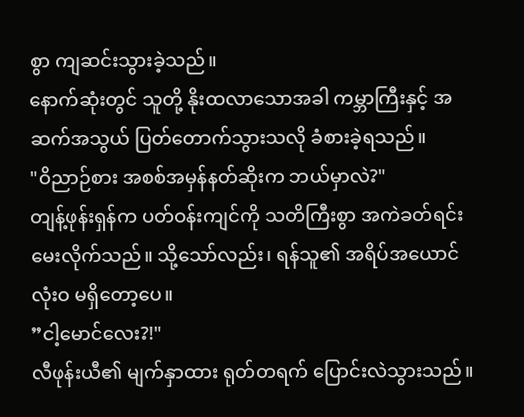စွာ ကျဆင်းသွားခဲ့သည်။
နောက်ဆုံးတွင် သူတို့ နိုးထလာသောအခါ ကမ္ဘာကြီးနှင့် အဆက်အသွယ် ပြတ်တောက်သွားသလို ခံစားခဲ့ရသည်။
"ဝိညာဉ်စား အစစ်အမှန်နတ်ဆိုးက ဘယ်မှာလဲ?"
တျန့်ဖုန်းရှန်က ပတ်ဝန်းကျင်ကို သတိကြီးစွာ အကဲခတ်ရင်း မေးလိုက်သည်။ သို့သော်လည်း၊ ရန်သူ၏ အရိပ်အယောင် လုံးဝ မရှိတော့ပေ။
”ငါ့မောင်လေး?!"
လီဖုန်းယီ၏ မျက်နှာထား ရုတ်တရက် ပြောင်းလဲသွားသည်။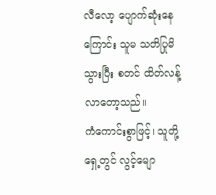လီလော့ ပျောက်ဆုံးနေကြောင်း သူမ သတိပြုမိသွားပြီး စတင် ထိတ်လန့်လာတော့သည်။
ကံကောင်းစွာဖြင့်၊ သူတို့ရှေ့တွင် လွင့်မျော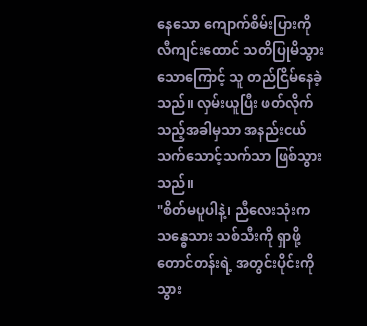နေသော ကျောက်စိမ်းပြားကို လီကျင်းထောင် သတိပြုမိသွားသောကြောင့် သူ တည်ငြိမ်နေခဲ့သည်။ လှမ်းယူပြီး ဖတ်လိုက်သည့်အခါမှသာ အနည်းငယ် သက်သောင့်သက်သာ ဖြစ်သွားသည်။
"စိတ်မပူပါနဲ့၊ ညီလေးသုံးက သန္ဓေသား သစ်သီးကို ရှာဖို့ တောင်တန်းရဲ့ အတွင်းပိုင်းကို သွား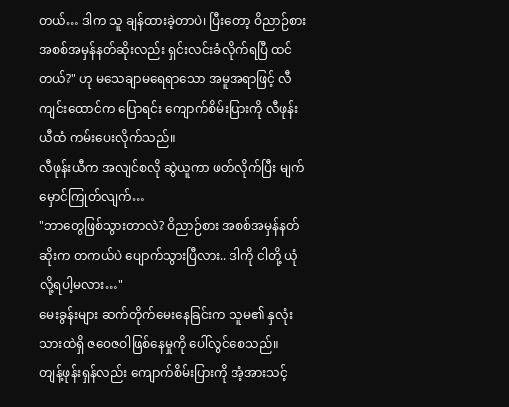တယ်… ဒါက သူ ချန်ထားခဲ့တာပဲ၊ ပြီးတော့ ဝိညာဉ်စား အစစ်အမှန်နတ်ဆိုးလည်း ရှင်းလင်းခံလိုက်ရပြီ ထင်တယ်?" ဟု မသေချာမရေရာသော အမူအရာဖြင့် လီကျင်းထောင်က ပြောရင်း ကျောက်စိမ်းပြားကို လီဖုန်းယီထံ ကမ်းပေးလိုက်သည်။
လီဖုန်းယီက အလျင်စလို ဆွဲယူကာ ဖတ်လိုက်ပြီး မျက်မှောင်ကြုတ်လျက်…
"ဘာတွေဖြစ်သွားတာလဲ? ဝိညာဉ်စား အစစ်အမှန်နတ်ဆိုးက တကယ်ပဲ ပျောက်သွားပြီလား.. ဒါကို ငါတို့ ယုံလို့ရပါ့မလား…"
မေးခွန်းများ ဆက်တိုက်မေးနေခြင်းက သူမ၏ နှလုံးသားထဲရှိ ဇဝေဇဝါဖြစ်နေမှုကို ပေါ်လွင်စေသည်။
တျန့်ဖုန်းရှန်လည်း ကျောက်စိမ်းပြားကို အံ့အားသင့်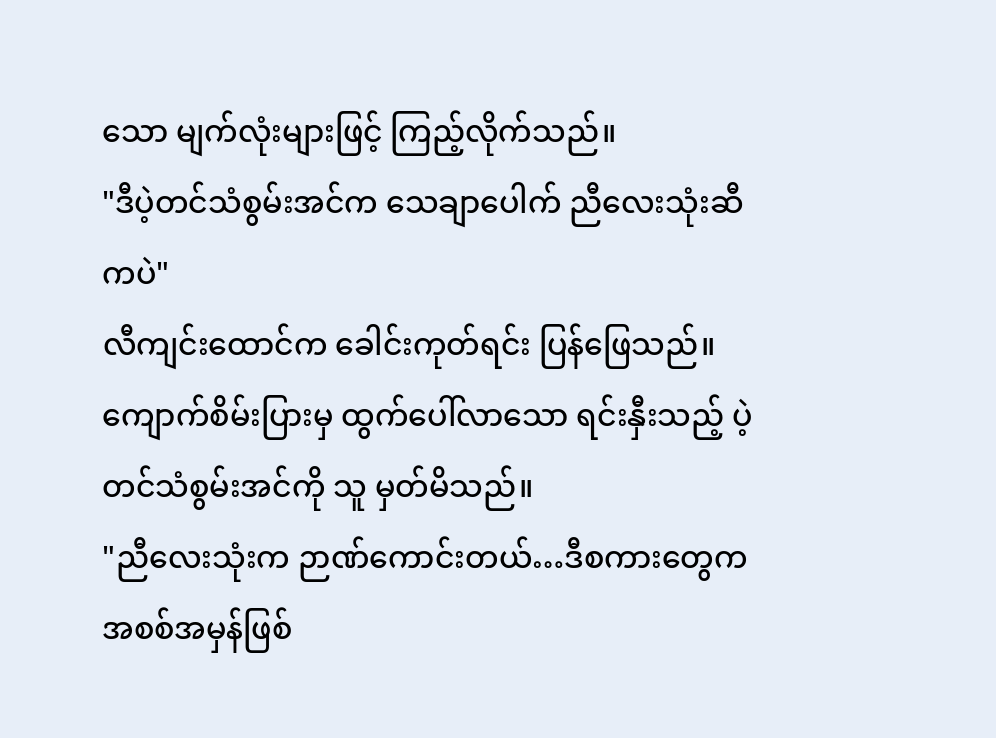သော မျက်လုံးများဖြင့် ကြည့်လိုက်သည်။
"ဒီပဲ့တင်သံစွမ်းအင်က သေချာပေါက် ညီလေးသုံးဆီကပဲ"
လီကျင်းထောင်က ခေါင်းကုတ်ရင်း ပြန်ဖြေသည်။ ကျောက်စိမ်းပြားမှ ထွက်ပေါ်လာသော ရင်းနှီးသည့် ပဲ့တင်သံစွမ်းအင်ကို သူ မှတ်မိသည်။
"ညီလေးသုံးက ဉာဏ်ကောင်းတယ်…ဒီစကားတွေက အစစ်အမှန်ဖြစ်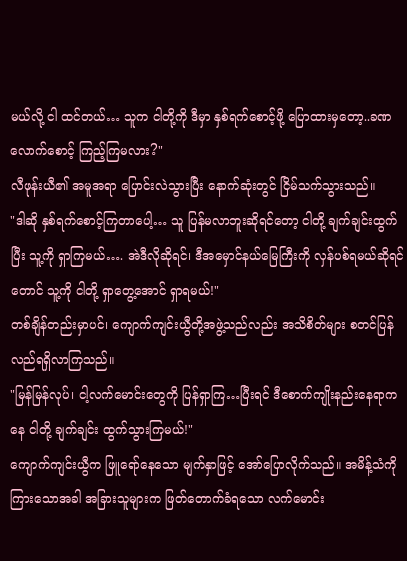မယ်လို့ ငါ ထင်တယ်… သူက ငါတို့ကို ဒီမှာ နှစ်ရက်စောင့်ဖို့ ပြောထားမှတော့..ခဏလောက်စောင့် ကြည့်ကြမလား?"
လီဖုန်းယီ၏ အမူအရာ ပြောင်းလဲသွားပြီး နောက်ဆုံးတွင် ငြိမ်သက်သွားသည်။
"ဒါဆို နှစ်ရက်စောင့်ကြတာပေါ့… သူ ပြန်မလာဘူးဆိုရင်တော့ ငါတို့ ချက်ချင်းထွက်ပြီး သူ့ကို ရှာကြမယ်…. အဲဒီလိုဆိုရင်၊ ဒီအမှောင်နယ်မြေကြီးကို လှန်ပစ်ရမယ်ဆိုရင်တောင် သူ့ကို ငါတို့ ရှာတွေ့အောင် ရှာရမယ်!"
တစ်ချိန်တည်းမှာပင်၊ ကျောက်ကျင်းယွီတို့အဖွဲ့သည်လည်း အသိစိတ်များ စတင်ပြန်လည်ရရှိလာကြသည်။
"မြန်မြန်လုပ်၊ ငါ့လက်မောင်းတွေကို ပြန်ရှာကြ…ပြီးရင် ဒီစောက်ကျိုးနည်းနေရာကနေ ငါတို့ ချက်ချင်း ထွက်သွားကြမယ်!"
ကျောက်ကျင်းယွီက ဖြူရော်နေသော မျက်နှာဖြင့် အော်ပြောလိုက်သည်။ အမိန့်သံကိုကြားသောအခါ အခြားသူများက ဖြတ်တောက်ခံရသော လက်မောင်း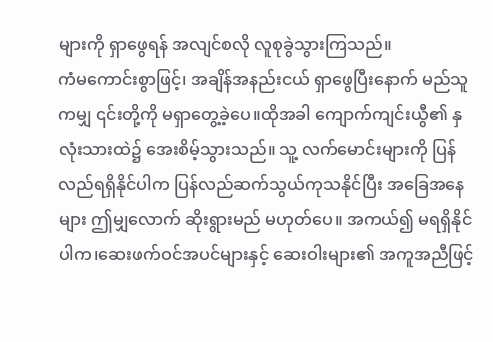များကို ရှာဖွေရန် အလျင်စလို လူစုခွဲသွားကြသည်။
ကံမကောင်းစွာဖြင့်၊ အချိန်အနည်းငယ် ရှာဖွေပြီးနောက် မည်သူကမျှ ၎င်းတို့ကို မရှာတွေ့ခဲ့ပေ။ထိုအခါ ကျောက်ကျင်းယွီ၏ နှလုံးသားထဲ၌ အေးစိမ့်သွားသည်။ သူ့ လက်မောင်းများကို ပြန်လည်ရရှိနိုင်ပါက ပြန်လည်ဆက်သွယ်ကုသနိုင်ပြီး အခြေအနေများ ဤမျှလောက် ဆိုးရွားမည် မဟုတ်ပေ။ အကယ်၍ မရရှိနိုင်ပါက၊ဆေးဖက်ဝင်အပင်များနှင့် ဆေးဝါးများ၏ အကူအညီဖြင့်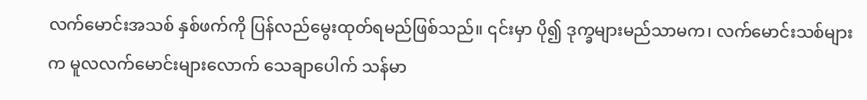လက်မောင်းအသစ် နှစ်ဖက်ကို ပြန်လည်မွေးထုတ်ရမည်ဖြစ်သည်။ ၎င်းမှာ ပို၍ ဒုက္ခများမည်သာမက၊ လက်မောင်းသစ်များက မူလလက်မောင်းများလောက် သေချာပေါက် သန်မာ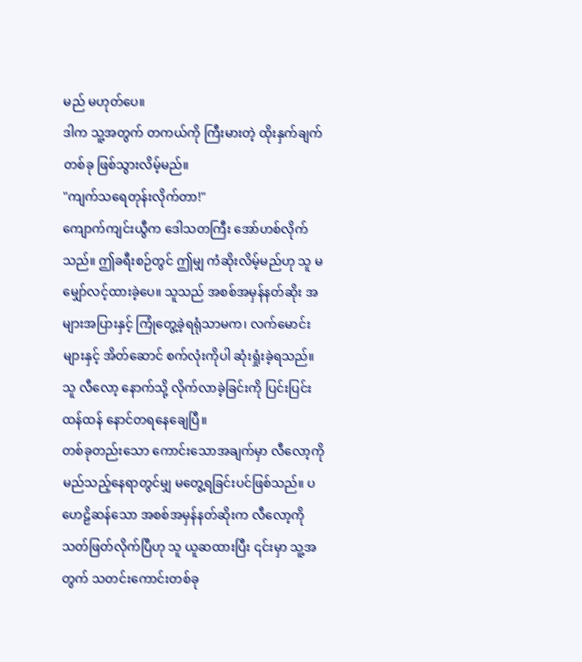မည် မဟုတ်ပေ။
ဒါက သူ့အတွက် တကယ်ကို ကြီးမားတဲ့ ထိုးနှက်ချက်တစ်ခု ဖြစ်သွားလိမ့်မည်။
"ကျက်သရေတုန်းလိုက်တာ!"
ကျောက်ကျင်းယွီက ဒေါသတကြီး အော်ဟစ်လိုက်သည်။ ဤခရီးစဉ်တွင် ဤမျှ ကံဆိုးလိမ့်မည်ဟု သူ မမျှော်လင့်ထားခဲ့ပေ။ သူသည် အစစ်အမှန်နတ်ဆိုး အများအပြားနှင့် ကြုံတွေ့ခဲ့ရရုံသာမက၊ လက်မောင်းများနှင့် အိတ်ဆောင် စက်လုံးကိုပါ ဆုံးရှုံးခဲ့ရသည်။
သူ လီလော့ နောက်သို့ လိုက်လာခဲ့ခြင်းကို ပြင်းပြင်းထန်ထန် နောင်တရနေချေပြီ။
တစ်ခုတည်းသော ကောင်းသောအချက်မှာ လီလော့ကို မည်သည့်နေရာတွင်မျှ မတွေ့ရခြင်းပင်ဖြစ်သည်။ ပဟေဠိဆန်သော အစစ်အမှန်နတ်ဆိုးက လီလော့ကို သတ်ဖြတ်လိုက်ပြီဟု သူ ယူဆထားပြီး ၎င်းမှာ သူ့အတွက် သတင်းကောင်းတစ်ခု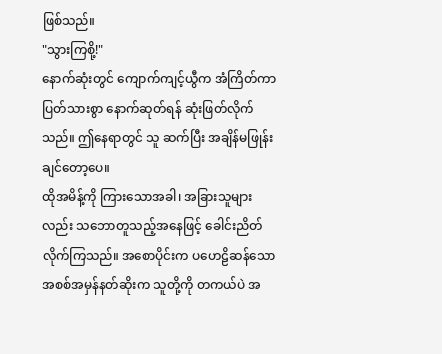ဖြစ်သည်။
"သွားကြစို့!"
နောက်ဆုံးတွင် ကျောက်ကျင့်ယွီက အံကြိတ်ကာ ပြတ်သားစွာ နောက်ဆုတ်ရန် ဆုံးဖြတ်လိုက်သည်။ ဤနေရာတွင် သူ ဆက်ပြီး အချိန်မဖြုန်းချင်တော့ပေ။
ထိုအမိန့်ကို ကြားသောအခါ၊ အခြားသူများလည်း သဘောတူသည့်အနေဖြင့် ခေါင်းညိတ်လိုက်ကြသည်။ အစောပိုင်းက ပဟေဠိဆန်သော အစစ်အမှန်နတ်ဆိုးက သူတို့ကို တကယ်ပဲ အ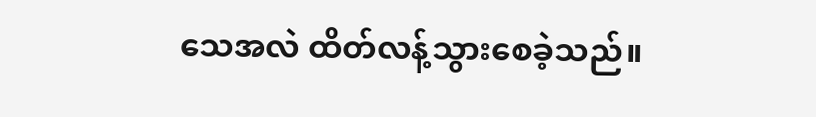သေအလဲ ထိတ်လန့်သွားစေခဲ့သည်။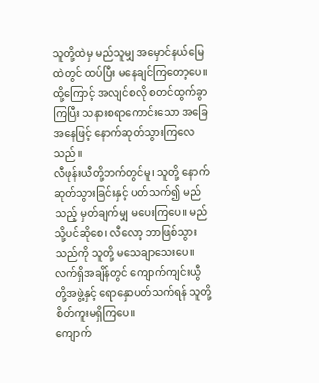သူတို့ထဲမှ မည်သူမျှ အမှောင်နယ်မြေထဲတွင် ထပ်ပြီး မနေချင်ကြတော့ပေ။
ထို့ကြောင့် အလျင်စလို စတင်ထွက်ခွာကြပြီး သနားစရာကောင်းသော အခြေအနေဖြင့် နောက်ဆုတ်သွားကြလေသည်။
လီဖုန်းယီတို့ဘက်တွင်မူ၊ သူတို့ နောက်ဆုတ်သွားခြင်းနှင့် ပတ်သက်၍ မည်သည့် မှတ်ချက်မျှ မပေးကြပေ။ မည်သို့ပင်ဆိုစေ၊ လီလော့ ဘာဖြစ်သွားသည်ကို သူတို့ မသေချာသေးပေ။ လက်ရှိအချိန်တွင် ကျောက်ကျင်းယွီတို့အဖွဲ့နှင့် ရောနှောပတ်သက်ရန် သူတို့ စိတ်ကူးမရှိကြပေ။
ကျောက်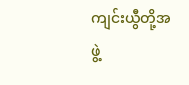ကျင်းယွီတို့အဖွဲ့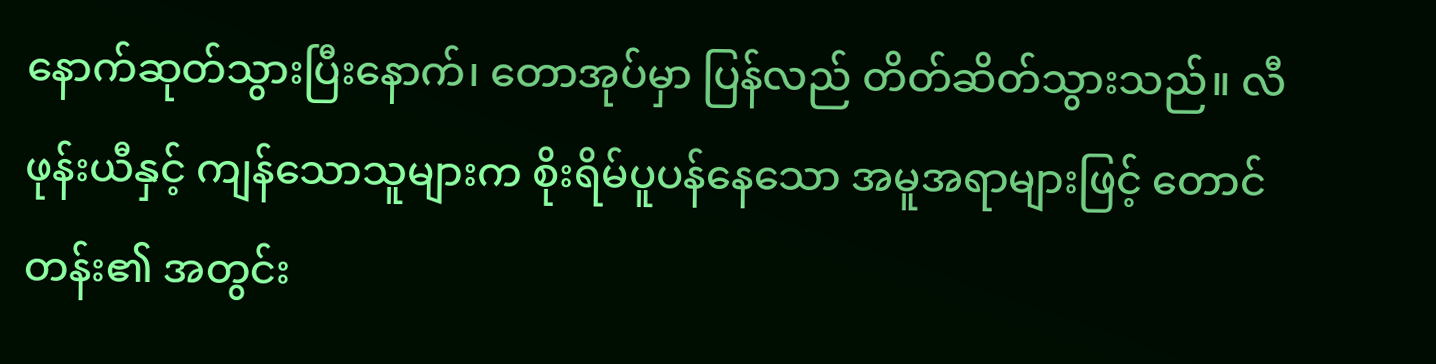နောက်ဆုတ်သွားပြီးနောက်၊ တောအုပ်မှာ ပြန်လည် တိတ်ဆိတ်သွားသည်။ လီဖုန်းယီနှင့် ကျန်သောသူများက စိုးရိမ်ပူပန်နေသော အမူအရာများဖြင့် တောင်တန်း၏ အတွင်း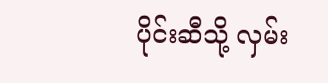ပိုင်းဆီသို့ လှမ်း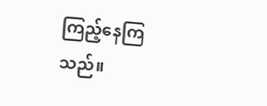ကြည့်နေကြသည်။